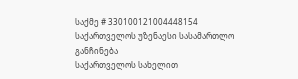საქმე # 330100121004448154
საქართველოს უზენაესი სასამართლო
განჩინება
საქართველოს სახელით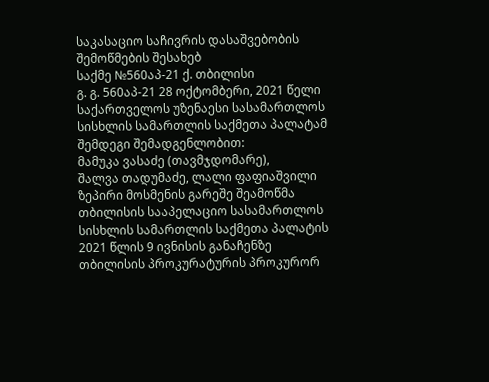საკასაციო საჩივრის დასაშვებობის
შემოწმების შესახებ
საქმე №560აპ-21 ქ. თბილისი
გ. გ. 560აპ-21 28 ოქტომბერი, 2021 წელი
საქართველოს უზენაესი სასამართლოს სისხლის სამართლის საქმეთა პალატამ შემდეგი შემადგენლობით:
მამუკა ვასაძე (თავმჯდომარე),
შალვა თადუმაძე, ლალი ფაფიაშვილი
ზეპირი მოსმენის გარეშე შეამოწმა თბილისის სააპელაციო სასამართლოს სისხლის სამართლის საქმეთა პალატის 2021 წლის 9 ივნისის განაჩენზე თბილისის პროკურატურის პროკურორ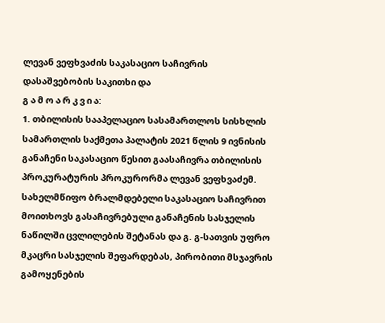ლევან ვეფხვაძის საკასაციო საჩივრის დასაშვებობის საკითხი და
გ ა მ ო ა რ კ ვ ი ა:
1. თბილისის სააპელაციო სასამართლოს სისხლის სამართლის საქმეთა პალატის 2021 წლის 9 ივნისის განაჩენი საკასაციო წესით გაასაჩივრა თბილისის პროკურატურის პროკურორმა ლევან ვეფხვაძემ. სახელმწიფო ბრალმდებელი საკასაციო საჩივრით მოითხოვს გასაჩივრებული განაჩენის სასჯელის ნაწილში ცვლილების შეტანას და გ. გ-სათვის უფრო მკაცრი სასჯელის შეფარდებას, პირობითი მსჯავრის გამოყენების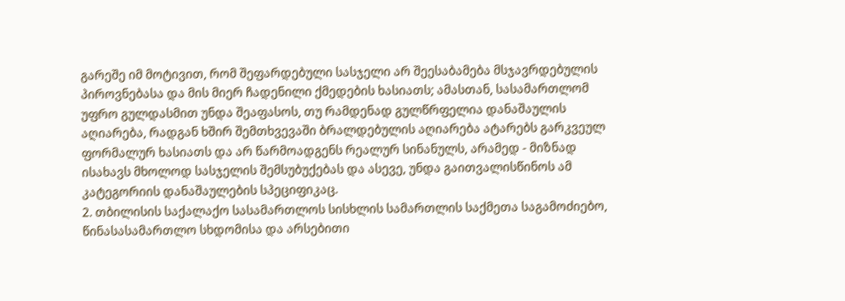გარეშე იმ მოტივით, რომ შეფარდებული სასჯელი არ შეესაბამება მსჯავრდებულის პიროვნებასა და მის მიერ ჩადენილი ქმედების ხასიათს; ამასთან, სასამართლომ უფრო გულდასმით უნდა შეაფასოს, თუ რამდენად გულწრფელია დანაშაულის აღიარება, რადგან ხშირ შემთხვევაში ბრალდებულის აღიარება ატარებს გარკვეულ ფორმალურ ხასიათს და არ წარმოადგენს რეალურ სინანულს, არამედ - მიზნად ისახავს მხოლოდ სასჯელის შემსუბუქებას და ასევე, უნდა გაითვალისწინოს ამ კატეგორიის დანაშაულების სპეციფიკაც.
2. თბილისის საქალაქო სასამართლოს სისხლის სამართლის საქმეთა საგამოძიებო, წინასასამართლო სხდომისა და არსებითი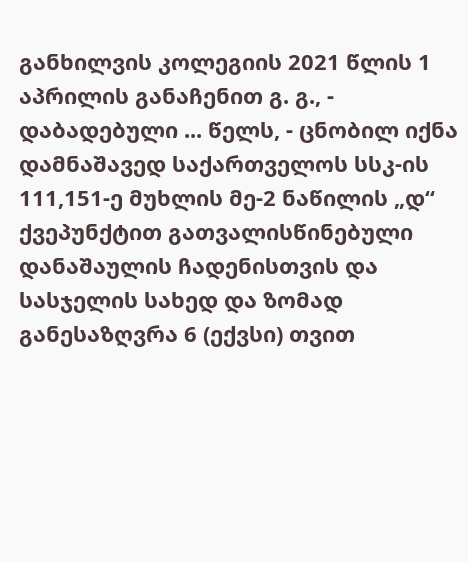განხილვის კოლეგიის 2021 წლის 1 აპრილის განაჩენით გ. გ., - დაბადებული ... წელს, - ცნობილ იქნა დამნაშავედ საქართველოს სსკ-ის 111,151-ე მუხლის მე-2 ნაწილის „დ“ ქვეპუნქტით გათვალისწინებული დანაშაულის ჩადენისთვის და სასჯელის სახედ და ზომად განესაზღვრა 6 (ექვსი) თვით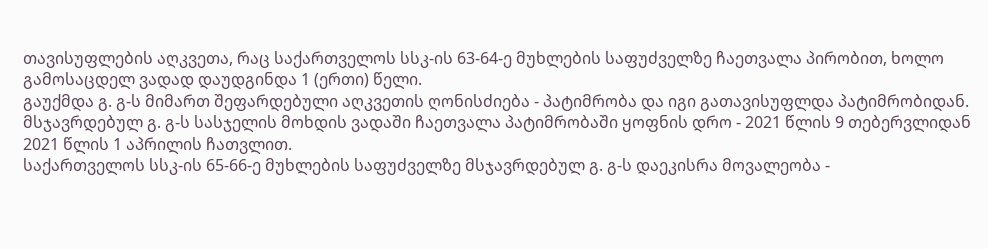თავისუფლების აღკვეთა, რაც საქართველოს სსკ-ის 63-64-ე მუხლების საფუძველზე ჩაეთვალა პირობით, ხოლო გამოსაცდელ ვადად დაუდგინდა 1 (ერთი) წელი.
გაუქმდა გ. გ-ს მიმართ შეფარდებული აღკვეთის ღონისძიება - პატიმრობა და იგი გათავისუფლდა პატიმრობიდან.
მსჯავრდებულ გ. გ-ს სასჯელის მოხდის ვადაში ჩაეთვალა პატიმრობაში ყოფნის დრო - 2021 წლის 9 თებერვლიდან 2021 წლის 1 აპრილის ჩათვლით.
საქართველოს სსკ-ის 65-66-ე მუხლების საფუძველზე მსჯავრდებულ გ. გ-ს დაეკისრა მოვალეობა -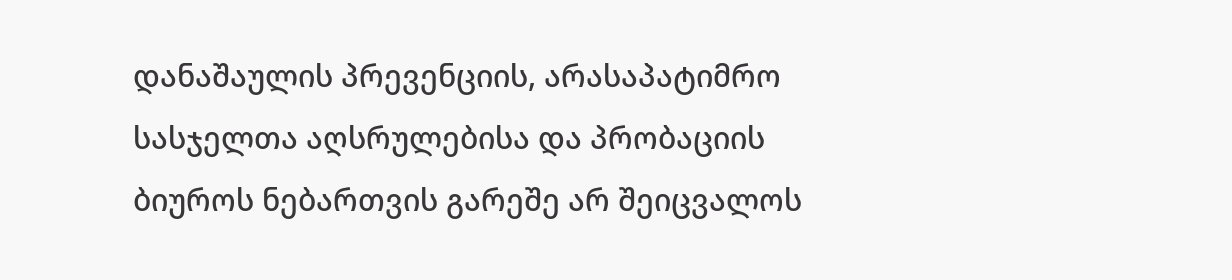დანაშაულის პრევენციის, არასაპატიმრო სასჯელთა აღსრულებისა და პრობაციის ბიუროს ნებართვის გარეშე არ შეიცვალოს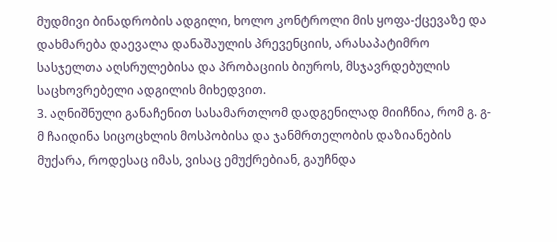მუდმივი ბინადრობის ადგილი, ხოლო კონტროლი მის ყოფა-ქცევაზე და დახმარება დაევალა დანაშაულის პრევენციის, არასაპატიმრო სასჯელთა აღსრულებისა და პრობაციის ბიუროს, მსჯავრდებულის საცხოვრებელი ადგილის მიხედვით.
3. აღნიშნული განაჩენით სასამართლომ დადგენილად მიიჩნია, რომ გ. გ-მ ჩაიდინა სიცოცხლის მოსპობისა და ჯანმრთელობის დაზიანების მუქარა, როდესაც იმას, ვისაც ემუქრებიან, გაუჩნდა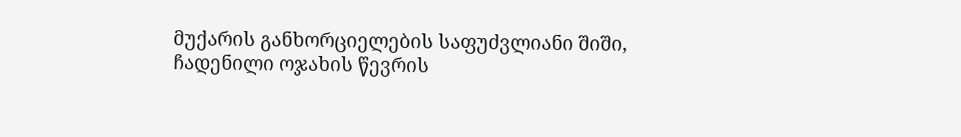მუქარის განხორციელების საფუძვლიანი შიში, ჩადენილი ოჯახის წევრის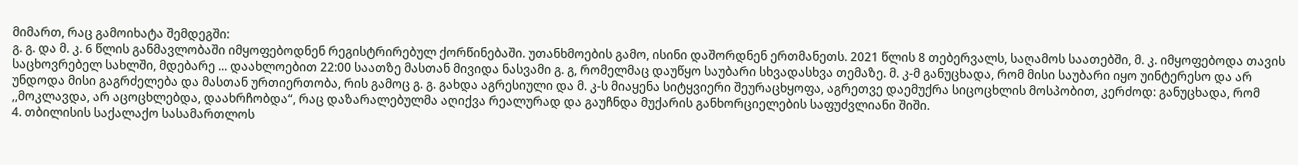მიმართ, რაც გამოიხატა შემდეგში:
გ. გ. და მ. კ. 6 წლის განმავლობაში იმყოფებოდნენ რეგისტრირებულ ქორწინებაში. უთანხმოების გამო, ისინი დაშორდნენ ერთმანეთს. 2021 წლის 8 თებერვალს, საღამოს საათებში, მ. კ. იმყოფებოდა თავის საცხოვრებელ სახლში, მდებარე ... დაახლოებით 22:00 საათზე მასთან მივიდა ნასვამი გ. გ, რომელმაც დაუწყო საუბარი სხვადასხვა თემაზე. მ. კ-მ განუცხადა, რომ მისი საუბარი იყო უინტერესო და არ უნდოდა მისი გაგრძელება და მასთან ურთიერთობა, რის გამოც გ. გ. გახდა აგრესიული და მ. კ-ს მიაყენა სიტყვიერი შეურაცხყოფა, აგრეთვე დაემუქრა სიცოცხლის მოსპობით, კერძოდ: განუცხადა, რომ ,,მოკლავდა, არ აცოცხლებდა, დაახრჩობდა“, რაც დაზარალებულმა აღიქვა რეალურად და გაუჩნდა მუქარის განხორციელების საფუძვლიანი შიში.
4. თბილისის საქალაქო სასამართლოს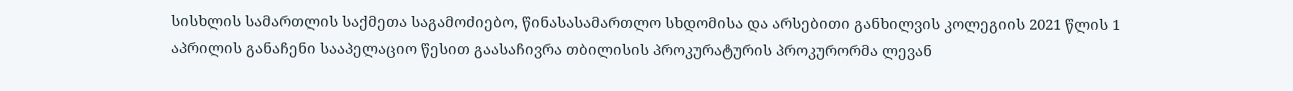სისხლის სამართლის საქმეთა საგამოძიებო, წინასასამართლო სხდომისა და არსებითი განხილვის კოლეგიის 2021 წლის 1 აპრილის განაჩენი სააპელაციო წესით გაასაჩივრა თბილისის პროკურატურის პროკურორმა ლევან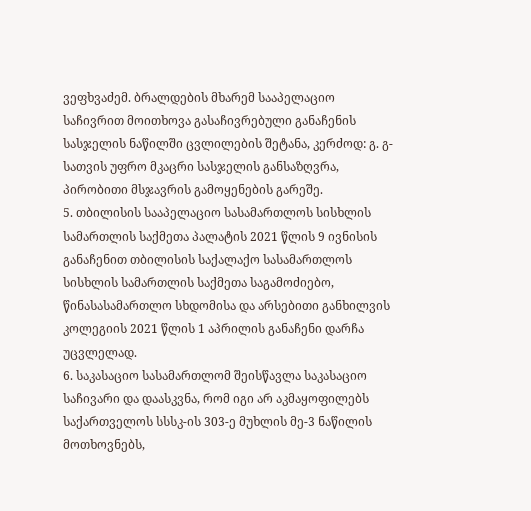ვეფხვაძემ. ბრალდების მხარემ სააპელაციო საჩივრით მოითხოვა გასაჩივრებული განაჩენის სასჯელის ნაწილში ცვლილების შეტანა, კერძოდ: გ. გ-სათვის უფრო მკაცრი სასჯელის განსაზღვრა, პირობითი მსჯავრის გამოყენების გარეშე.
5. თბილისის სააპელაციო სასამართლოს სისხლის სამართლის საქმეთა პალატის 2021 წლის 9 ივნისის განაჩენით თბილისის საქალაქო სასამართლოს სისხლის სამართლის საქმეთა საგამოძიებო, წინასასამართლო სხდომისა და არსებითი განხილვის კოლეგიის 2021 წლის 1 აპრილის განაჩენი დარჩა უცვლელად.
6. საკასაციო სასამართლომ შეისწავლა საკასაციო საჩივარი და დაასკვნა, რომ იგი არ აკმაყოფილებს საქართველოს სსსკ-ის 303-ე მუხლის მე-3 ნაწილის მოთხოვნებს,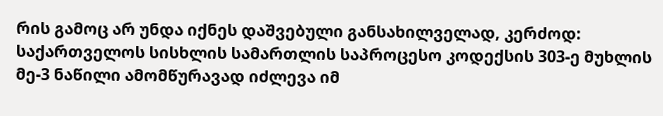რის გამოც არ უნდა იქნეს დაშვებული განსახილველად, კერძოდ: საქართველოს სისხლის სამართლის საპროცესო კოდექსის 303-ე მუხლის მე-3 ნაწილი ამომწურავად იძლევა იმ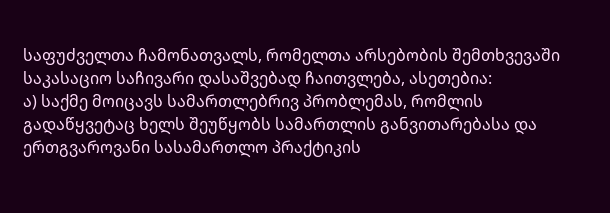საფუძველთა ჩამონათვალს, რომელთა არსებობის შემთხვევაში საკასაციო საჩივარი დასაშვებად ჩაითვლება, ასეთებია:
ა) საქმე მოიცავს სამართლებრივ პრობლემას, რომლის გადაწყვეტაც ხელს შეუწყობს სამართლის განვითარებასა და ერთგვაროვანი სასამართლო პრაქტიკის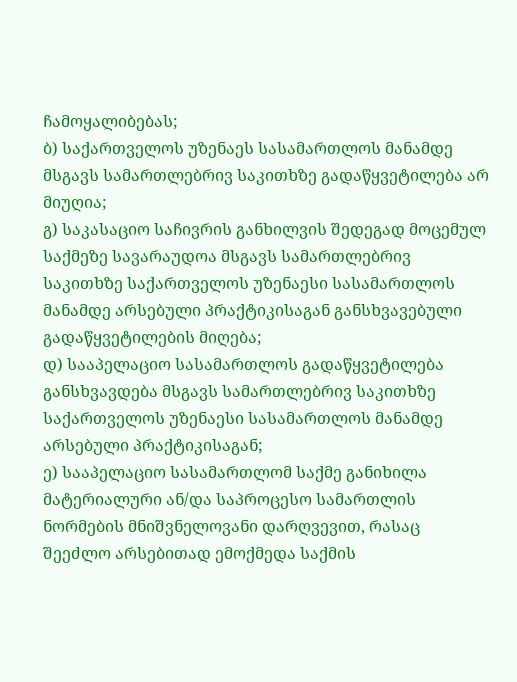ჩამოყალიბებას;
ბ) საქართველოს უზენაეს სასამართლოს მანამდე მსგავს სამართლებრივ საკითხზე გადაწყვეტილება არ მიუღია;
გ) საკასაციო საჩივრის განხილვის შედეგად მოცემულ საქმეზე სავარაუდოა მსგავს სამართლებრივ საკითხზე საქართველოს უზენაესი სასამართლოს მანამდე არსებული პრაქტიკისაგან განსხვავებული გადაწყვეტილების მიღება;
დ) სააპელაციო სასამართლოს გადაწყვეტილება განსხვავდება მსგავს სამართლებრივ საკითხზე საქართველოს უზენაესი სასამართლოს მანამდე არსებული პრაქტიკისაგან;
ე) სააპელაციო სასამართლომ საქმე განიხილა მატერიალური ან/და საპროცესო სამართლის ნორმების მნიშვნელოვანი დარღვევით, რასაც შეეძლო არსებითად ემოქმედა საქმის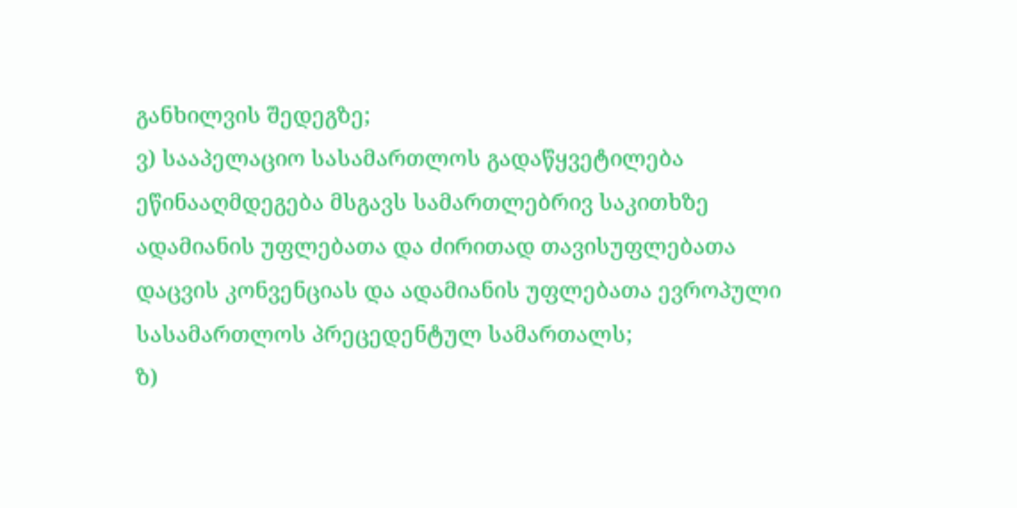განხილვის შედეგზე;
ვ) სააპელაციო სასამართლოს გადაწყვეტილება ეწინააღმდეგება მსგავს სამართლებრივ საკითხზე ადამიანის უფლებათა და ძირითად თავისუფლებათა დაცვის კონვენციას და ადამიანის უფლებათა ევროპული სასამართლოს პრეცედენტულ სამართალს;
ზ)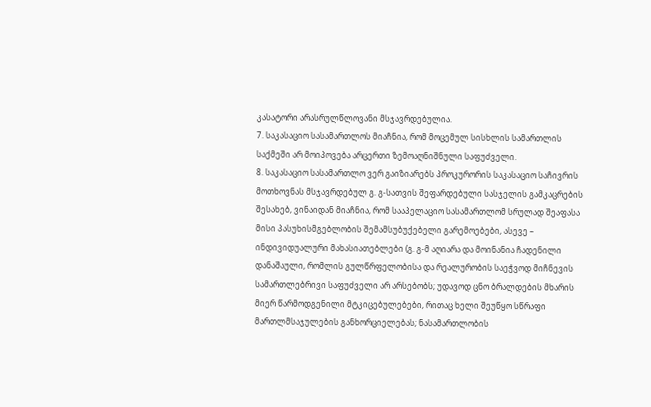კასატორი არასრულწლოვანი მსჯავრდებულია.
7. საკასაციო სასამართლოს მიაჩნია, რომ მოცემულ სისხლის სამართლის საქმეში არ მოიპოვება არცერთი ზემოაღნიშნული საფუძველი.
8. საკასაციო სასამართლო ვერ გაიზიარებს პროკურორის საკასაციო საჩივრის მოთხოვნას მსჯავრდებულ გ. გ-სათვის შეფარდებული სასჯელის გამკაცრების შესახებ, ვინაიდან მიაჩნია, რომ სააპელაციო სასამართლომ სრულად შეაფასა მისი პასუხისმგებლობის შემამსუბუქებელი გარემოებები, ასევე – ინდივიდუალური მახასიათებლები (გ. გ-მ აღიარა და მოინანია ჩადენილი დანაშაული, რომლის გულწრფელობისა და რეალურობის საეჭვოდ მიჩნევის სამართლებრივი საფუძველი არ არსებობს; უდავოდ ცნო ბრალდების მხარის მიერ წარმოდგენილი მტკიცებულებები, რითაც ხელი შეუწყო სწრაფი მართლმსაჯულების განხორციელებას; ნასამართლობის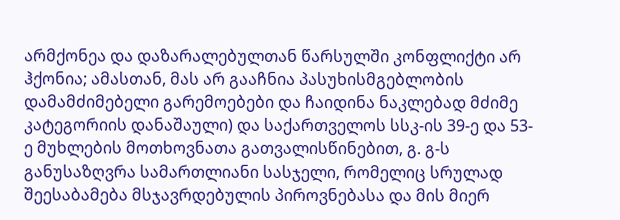არმქონეა და დაზარალებულთან წარსულში კონფლიქტი არ ჰქონია; ამასთან, მას არ გააჩნია პასუხისმგებლობის დამამძიმებელი გარემოებები და ჩაიდინა ნაკლებად მძიმე კატეგორიის დანაშაული) და საქართველოს სსკ-ის 39-ე და 53-ე მუხლების მოთხოვნათა გათვალისწინებით, გ. გ-ს განუსაზღვრა სამართლიანი სასჯელი, რომელიც სრულად შეესაბამება მსჯავრდებულის პიროვნებასა და მის მიერ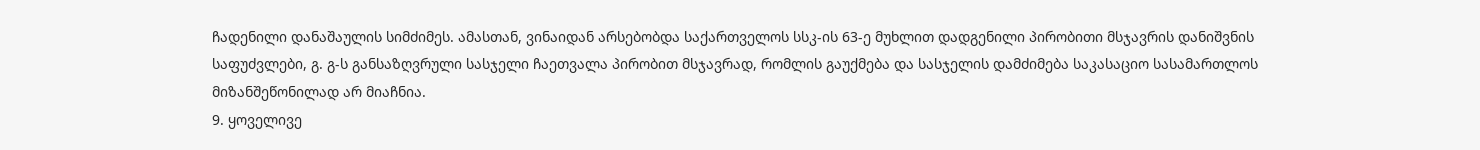ჩადენილი დანაშაულის სიმძიმეს. ამასთან, ვინაიდან არსებობდა საქართველოს სსკ-ის 63-ე მუხლით დადგენილი პირობითი მსჯავრის დანიშვნის საფუძვლები, გ. გ-ს განსაზღვრული სასჯელი ჩაეთვალა პირობით მსჯავრად, რომლის გაუქმება და სასჯელის დამძიმება საკასაციო სასამართლოს მიზანშეწონილად არ მიაჩნია.
9. ყოველივე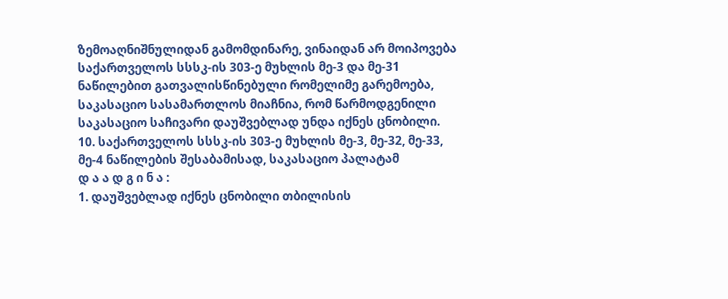ზემოაღნიშნულიდან გამომდინარე, ვინაიდან არ მოიპოვება საქართველოს სსსკ-ის 303-ე მუხლის მე-3 და მე-31 ნაწილებით გათვალისწინებული რომელიმე გარემოება, საკასაციო სასამართლოს მიაჩნია, რომ წარმოდგენილი საკასაციო საჩივარი დაუშვებლად უნდა იქნეს ცნობილი.
10. საქართველოს სსსკ-ის 303-ე მუხლის მე-3, მე-32, მე-33, მე-4 ნაწილების შესაბამისად, საკასაციო პალატამ
დ ა ა დ გ ი ნ ა :
1. დაუშვებლად იქნეს ცნობილი თბილისის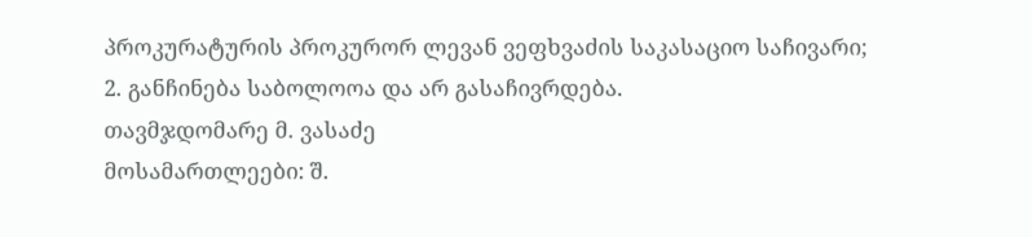პროკურატურის პროკურორ ლევან ვეფხვაძის საკასაციო საჩივარი;
2. განჩინება საბოლოოა და არ გასაჩივრდება.
თავმჯდომარე მ. ვასაძე
მოსამართლეები: შ.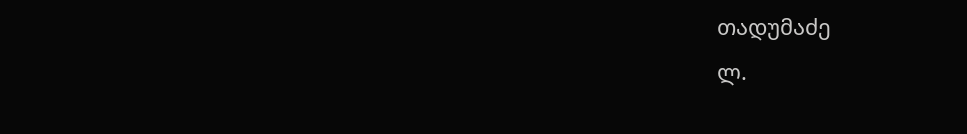თადუმაძე
ლ.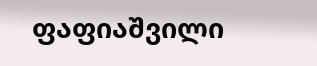ფაფიაშვილი